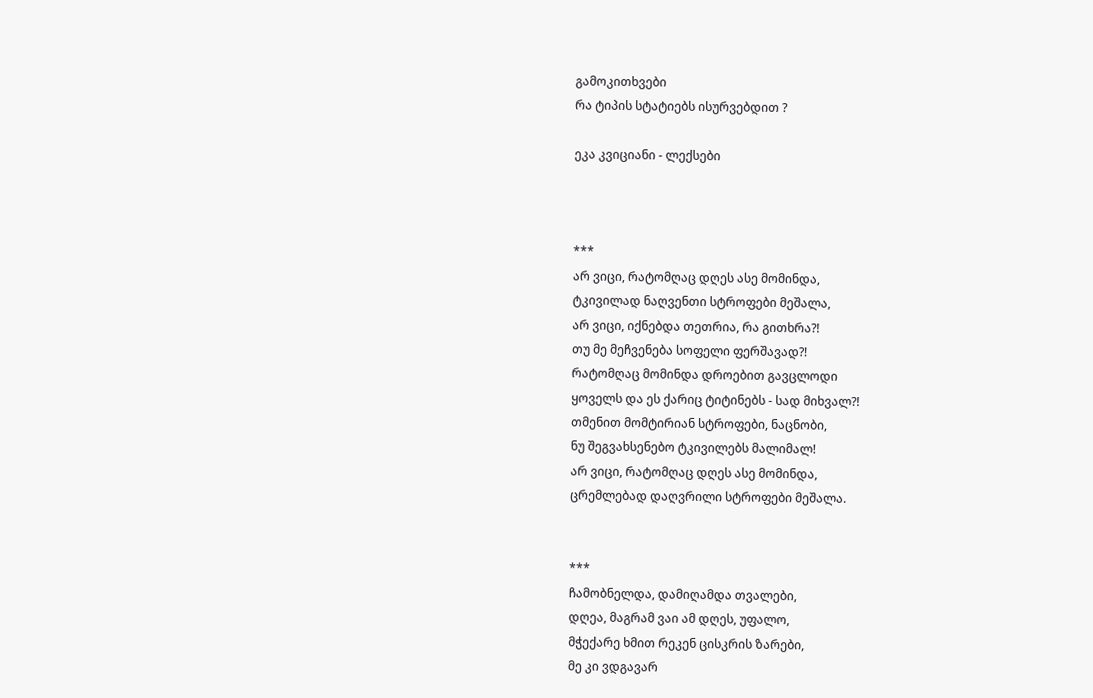გამოკითხვები
რა ტიპის სტატიებს ისურვებდით ?

ეკა კვიციანი - ლექსები



***
არ ვიცი, რატომღაც დღეს ასე მომინდა,
ტკივილად ნაღვენთი სტროფები მეშალა,
არ ვიცი, იქნებდა თეთრია, რა გითხრა?!
თუ მე მეჩვენება სოფელი ფერშავად?!
რატომღაც მომინდა დროებით გავცლოდი
ყოველს და ეს ქარიც ტიტინებს - სად მიხვალ?!
თმენით მომტირიან სტროფები, ნაცნობი,
ნუ შეგვახსენებო ტკივილებს მალიმალ!
არ ვიცი, რატომღაც დღეს ასე მომინდა,
ცრემლებად დაღვრილი სტროფები მეშალა.


***
ჩამობნელდა, დამიღამდა თვალები,
დღეა, მაგრამ ვაი ამ დღეს, უფალო,
მჭექარე ხმით რეკენ ცისკრის ზარები,
მე კი ვდგავარ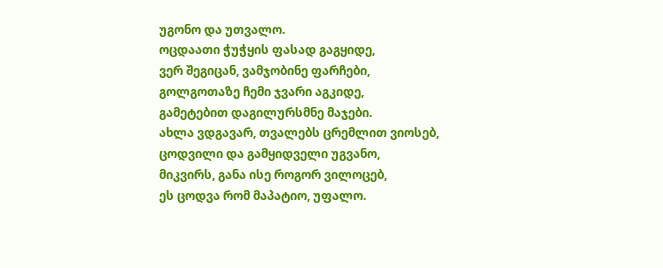უგონო და უთვალო.
ოცდაათი ჭუჭყის ფასად გაგყიდე,
ვერ შეგიცან, ვამჯობინე ფარჩები,
გოლგოთაზე ჩემი ჯვარი აგკიდე,
გამეტებით დაგილურსმნე მაჯები.
ახლა ვდგავარ, თვალებს ცრემლით ვიოსებ,
ცოდვილი და გამყიდველი უგვანო,
მიკვირს, განა ისე როგორ ვილოცებ,
ეს ცოდვა რომ მაპატიო, უფალო.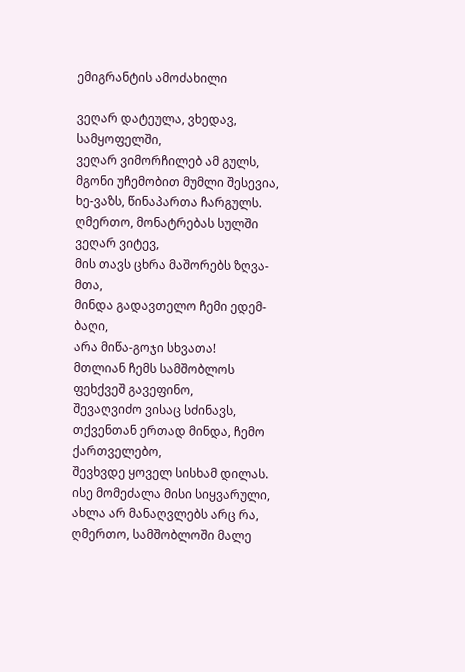ემიგრანტის ამოძახილი

ვეღარ დატეულა, ვხედავ, სამყოფელში,
ვეღარ ვიმორჩილებ ამ გულს,
მგონი უჩემობით მუმლი შესევია,
ხე-ვაზს, წინაპართა ჩარგულს.
ღმერთო, მონატრებას სულში ვეღარ ვიტევ,
მის თავს ცხრა მაშორებს ზღვა-მთა,
მინდა გადავთელო ჩემი ედემ-ბაღი,
არა მიწა-გოჯი სხვათა!
მთლიან ჩემს სამშობლოს ფეხქვეშ გავეფინო,
შევაღვიძო ვისაც სძინავს,
თქვენთან ერთად მინდა, ჩემო ქართველებო,
შევხვდე ყოველ სისხამ დილას.
ისე მომეძალა მისი სიყვარული,
ახლა არ მანაღვლებს არც რა,
ღმერთო, სამშობლოში მალე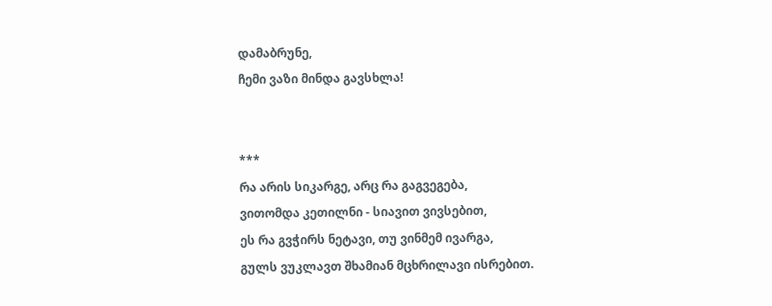დამაბრუნე,
ჩემი ვაზი მინდა გავსხლა!


***
რა არის სიკარგე, არც რა გაგვეგება,
ვითომდა კეთილნი - სიავით ვივსებით,
ეს რა გვჭირს ნეტავი, თუ ვინმემ ივარგა,
გულს ვუკლავთ შხამიან მცხრილავი ისრებით.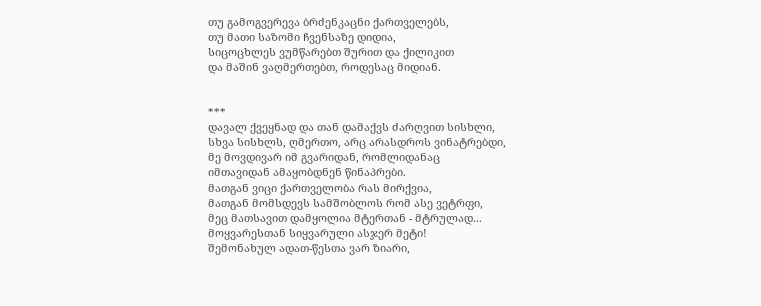თუ გამოგვერევა ბრძენკაცნი ქართველებს,
თუ მათი საზომი ჩვენსაზე დიდია,
სიცოცხლეს ვუმწარებთ შურით და ქილიკით
და მაშინ ვაღმერთებთ, როდესაც მიდიან.


***
დავალ ქვეყნად და თან დამაქვს ძარღვით სისხლი,
სხვა სისხლს, ღმერთო, არც არასდროს ვინატრებდი,
მე მოვდივარ იმ გვარიდან, რომლიდანაც
იმთავიდან ამაყობდნენ წინაპრები.
მათგან ვიცი ქართველობა რას მირქვია,
მათგან მომსდევს სამშობლოს რომ ასე ვეტრფი,
მეც მათსავით დამყოლია მტერთან - მტრულად...
მოყვარესთან სიყვარული ასჯერ მეტი!
შემონახულ ადათ-წესთა ვარ ზიარი,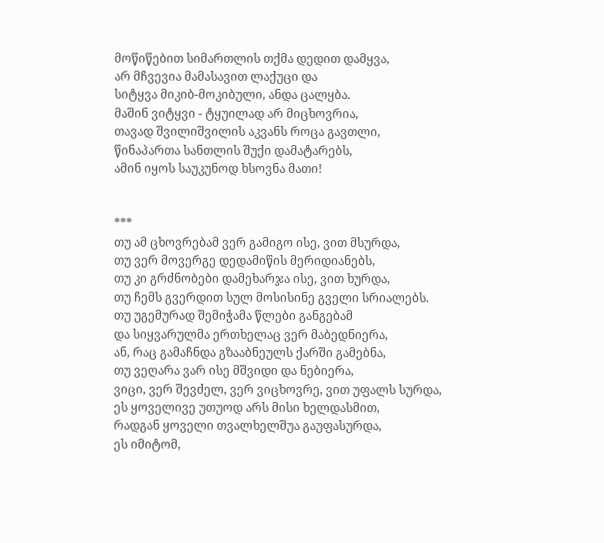მოწიწებით სიმართლის თქმა დედით დამყვა,
არ მჩვევია მამასავით ლაქუცი და
სიტყვა მიკიბ-მოკიბული, ანდა ცალყბა.
მაშინ ვიტყვი - ტყუილად არ მიცხოვრია,
თავად შვილიშვილის აკვანს როცა გავთლი,
წინაპართა სანთლის შუქი დამატარებს,
ამინ იყოს საუკუნოდ ხსოვნა მათი!


***
თუ ამ ცხოვრებამ ვერ გამიგო ისე, ვით მსურდა,
თუ ვერ მოვერგე დედამიწის მერიდიანებს,
თუ კი გრძნობები დამეხარჯა ისე, ვით ხურდა,
თუ ჩემს გვერდით სულ მოსისინე გველი სრიალებს.
თუ უგემურად შემიჭამა წლები განგებამ
და სიყვარულმა ერთხელაც ვერ მაბედნიერა,
ან, რაც გამაჩნდა გზააბნეულს ქარში გამებნა,
თუ ვეღარა ვარ ისე მშვიდი და ნებიერა,
ვიცი, ვერ შევძელ, ვერ ვიცხოვრე, ვით უფალს სურდა,
ეს ყოველივე უთუოდ არს მისი ხელდასმით,
რადგან ყოველი თვალხელშუა გაუფასურდა,
ეს იმიტომ,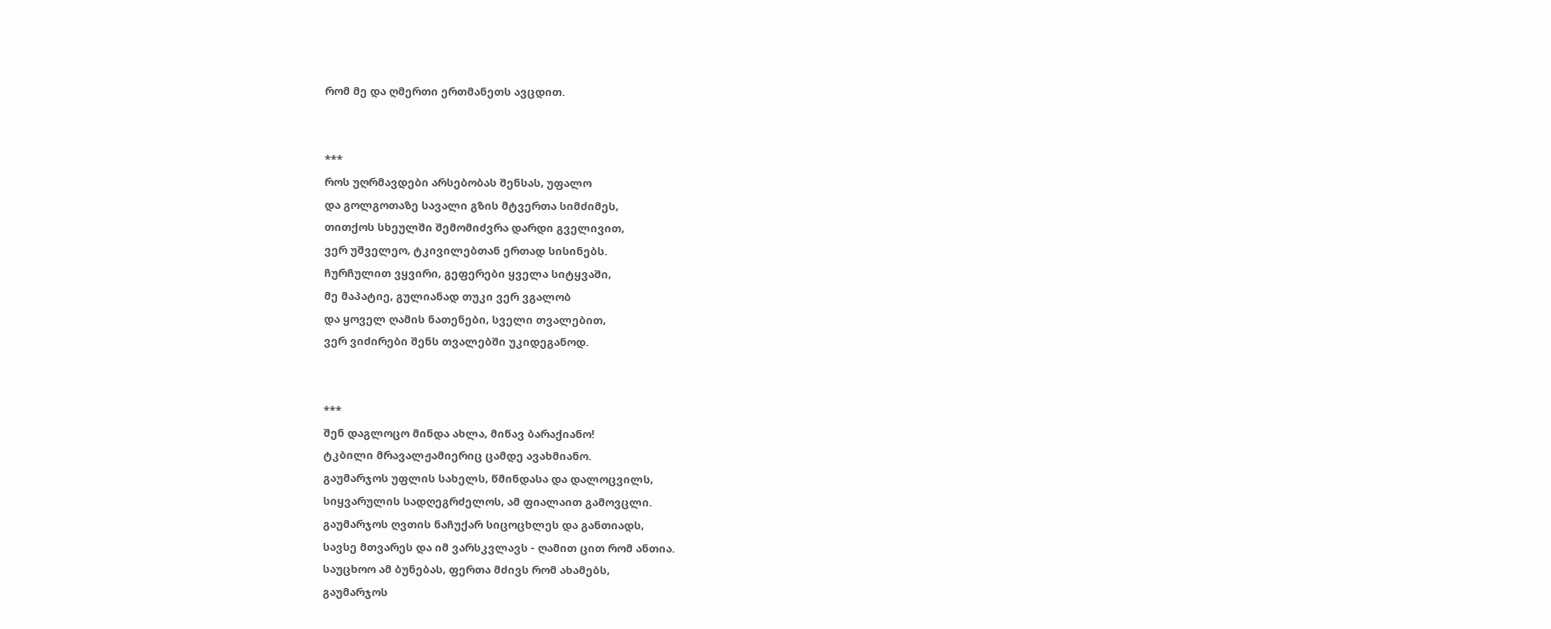რომ მე და ღმერთი ერთმანეთს ავცდით.


***
როს უღრმავდები არსებობას შენსას, უფალო
და გოლგოთაზე სავალი გზის მტვერთა სიმძიმეს,
თითქოს სხეულში შემომიძვრა დარდი გველივით,
ვერ უშველეო, ტკივილებთან ერთად სისინებს.
ჩურჩულით ვყვირი, გეფერები ყველა სიტყვაში,
მე მაპატიე, გულიანად თუკი ვერ ვგალობ
და ყოველ ღამის ნათენები, სველი თვალებით,
ვერ ვიძირები შენს თვალებში უკიდეგანოდ.


***
შენ დაგლოცო მინდა ახლა, მიწავ ბარაქიანო!
ტკბილი მრავალჟამიერიც ცამდე ავახმიანო.
გაუმარჯოს უფლის სახელს, წმინდასა და დალოცვილს,
სიყვარულის სადღეგრძელოს, ამ ფიალაით გამოვცლი.
გაუმარჯოს ღვთის ნაჩუქარ სიცოცხლეს და განთიადს,
სავსე მთვარეს და იმ ვარსკვლავს - ღამით ცით რომ ანთია.
საუცხოო ამ ბუნებას, ფერთა მძივს რომ ახამებს,
გაუმარჯოს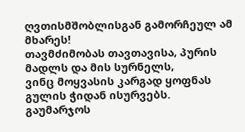ღვთისმშობლისგან გამორჩეულ ამ მხარეს!
თავმძიმობას თავთავისა, პურის მადლს და მის სურნელს,
ვინც მოყვასის კარგად ყოფნას გულის ჭიდან ისურვებს.
გაუმარჯოს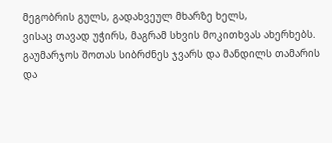მეგობრის გულს, გადახვეულ მხარზე ხელს,
ვისაც თავად უჭირს, მაგრამ სხვის მოკითხვას ახერხებს.
გაუმარჯოს შოთას სიბრძნეს ჯვარს და მანდილს თამარის
და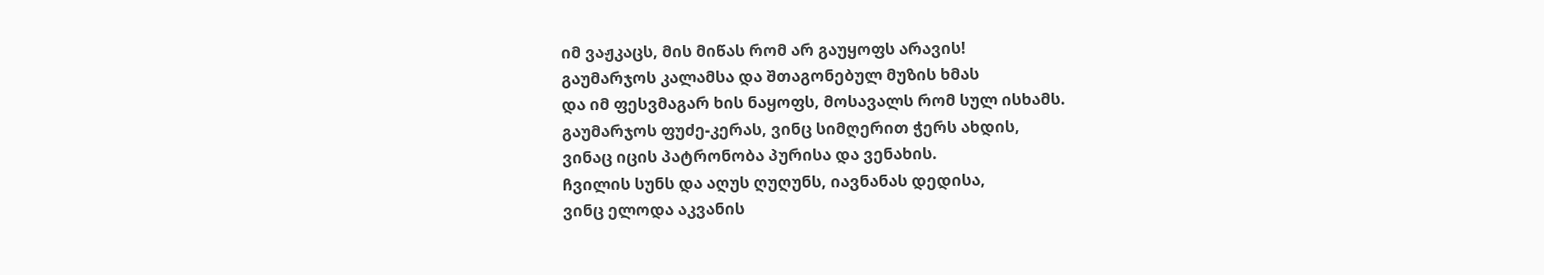იმ ვაჟკაცს, მის მიწას რომ არ გაუყოფს არავის!
გაუმარჯოს კალამსა და შთაგონებულ მუზის ხმას
და იმ ფესვმაგარ ხის ნაყოფს, მოსავალს რომ სულ ისხამს.
გაუმარჯოს ფუძე-კერას, ვინც სიმღერით ჭერს ახდის,
ვინაც იცის პატრონობა პურისა და ვენახის.
ჩვილის სუნს და აღუს ღუღუნს, იავნანას დედისა,
ვინც ელოდა აკვანის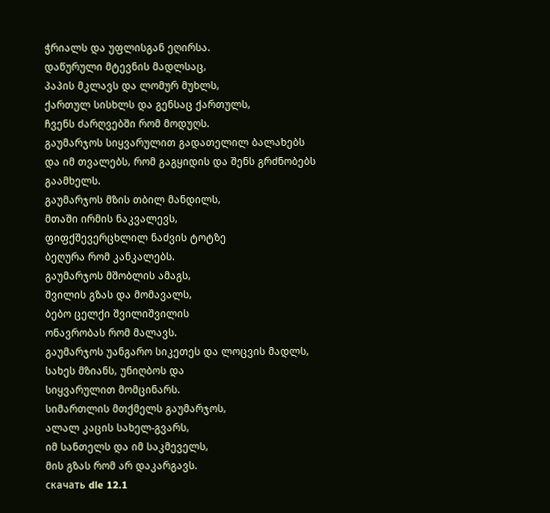ჭრიალს და უფლისგან ეღირსა.
დაწურული მტევნის მადლსაც,
პაპის მკლავს და ლომურ მუხლს,
ქართულ სისხლს და გენსაც ქართულს,
ჩვენს ძარღვებში რომ მოდუღს.
გაუმარჯოს სიყვარულით გადათელილ ბალახებს
და იმ თვალებს, რომ გაგყიდის და შენს გრძნობებს გაამხელს.
გაუმარჯოს მზის თბილ მანდილს,
მთაში ირმის ნაკვალევს,
ფიფქშევერცხლილ ნაძვის ტოტზე
ბეღურა რომ კანკალებს.
გაუმარჯოს მშობლის ამაგს,
შვილის გზას და მომავალს,
ბებო ცელქი შვილიშვილის
ონავრობას რომ მალავს.
გაუმარჯოს უანგარო სიკეთეს და ლოცვის მადლს,
სახეს მზიანს, უნიღბოს და
სიყვარულით მომცინარს.
სიმართლის მთქმელს გაუმარჯოს,
ალალ კაცის სახელ-გვარს,
იმ სანთელს და იმ საკმეველს,
მის გზას რომ არ დაკარგავს.
скачать dle 12.1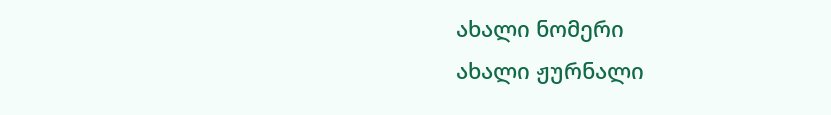ახალი ნომერი
ახალი ჟურნალი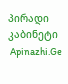პირადი კაბინეტი
 Apinazhi.Ge